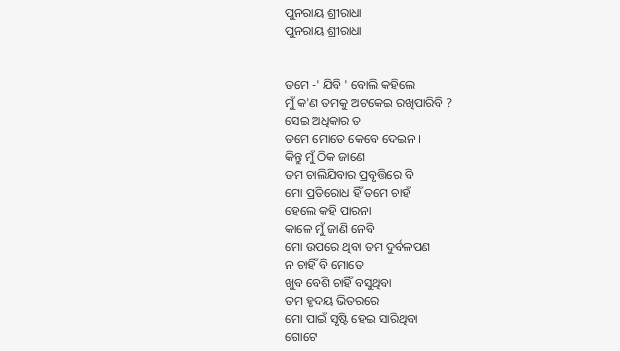ପୁନରାୟ ଶ୍ରୀରାଧା
ପୁନରାୟ ଶ୍ରୀରାଧା


ତମେ -' ଯିବି ' ବୋଲି କହିଲେ
ମୁଁ କ'ଣ ତମକୁ ଅଟକେଇ ରଖିପାରିବି ?
ସେଇ ଅଧିକାର ତ
ତମେ ମୋତେ କେବେ ଦେଇନ ।
କିନ୍ତୁ ମୁଁ ଠିକ ଜାଣେ
ତମ ଚାଲିଯିବାର ପ୍ରବୃତ୍ତିରେ ବି
ମୋ ପ୍ରତିରୋଧ ହିଁ ତମେ ଚାହଁ
ହେଲେ କହି ପାରନା
କାଳେ ମୁଁ ଜାଣି ନେବି
ମୋ ଉପରେ ଥିବା ତମ ଦୁର୍ବଳପଣ
ନ ଚାହିଁ ବି ମୋତେ
ଖୁବ ବେଶି ଚାହିଁ ବସୁଥିବା
ତମ ହୃଦୟ ଭିତରରେ
ମୋ ପାଇଁ ସୃଷ୍ଟି ହେଇ ସାରିଥିବା
ଗୋଟେ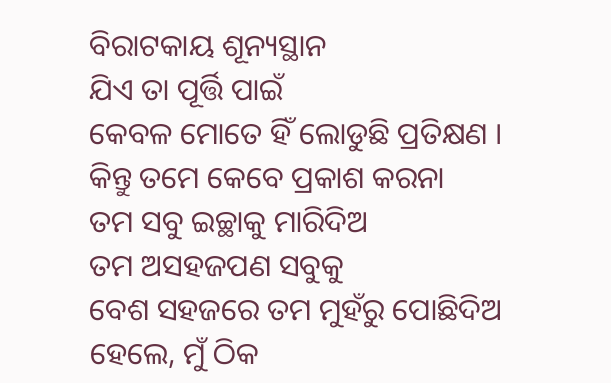ବିରାଟକାୟ ଶୂନ୍ୟସ୍ଥାନ
ଯିଏ ତା ପୂର୍ତ୍ତି ପାଇଁ
କେବଳ ମୋତେ ହିଁ ଲୋଡୁଛି ପ୍ରତିକ୍ଷଣ ।
କିନ୍ତୁ ତମେ କେବେ ପ୍ରକାଶ କରନା
ତମ ସବୁ ଇଚ୍ଛାକୁ ମାରିଦିଅ
ତମ ଅସହଜପଣ ସବୁକୁ
ବେଶ ସହଜରେ ତମ ମୁହଁରୁ ପୋଛିଦିଅ
ହେଲେ, ମୁଁ ଠିକ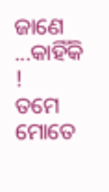ଜାଣେ ...କାହିଁକି !
ତମେ ମୋତେ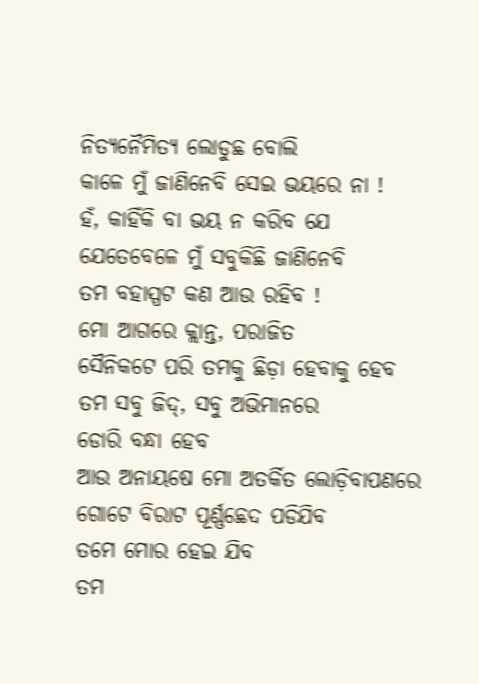ନିତ୍ୟନୈମିତ୍ୟ ଲୋଡୁଛ ବୋଲି
କାଳେ ମୁଁ ଜାଣିନେବି ସେଇ ଭୟରେ ନା !
ହଁ, କାହିଁକି ବା ଭୟ ନ କରିବ ଯେ
ଯେତେବେଳେ ମୁଁ ସବୁକିଛି ଜାଣିନେବି
ତମ ବହାସ୍ପଟ କଣ ଆଉ ରହିବ !
ମୋ ଆଗରେ କ୍ଲାନ୍ତ, ପରାଜିତ
ସୈନିକଟେ ପରି ତମକୁ ଛିଡ଼ା ହେବାକୁ ହେବ
ତମ ସବୁ ଜିଦ୍, ସବୁ ଅଭିମାନରେ
ଡୋରି ବନ୍ଧା ହେବ
ଆଉ ଅନାୟଷେ ମୋ ଅତର୍କିତ ଲୋଡ଼ିବାପଣରେ
ଗୋଟେ ବିରାଟ ପୂର୍ଣ୍ଣଛେଦ ପଡିଯିବ
ତମେ ମୋର ହେଇ ଯିବ
ତମ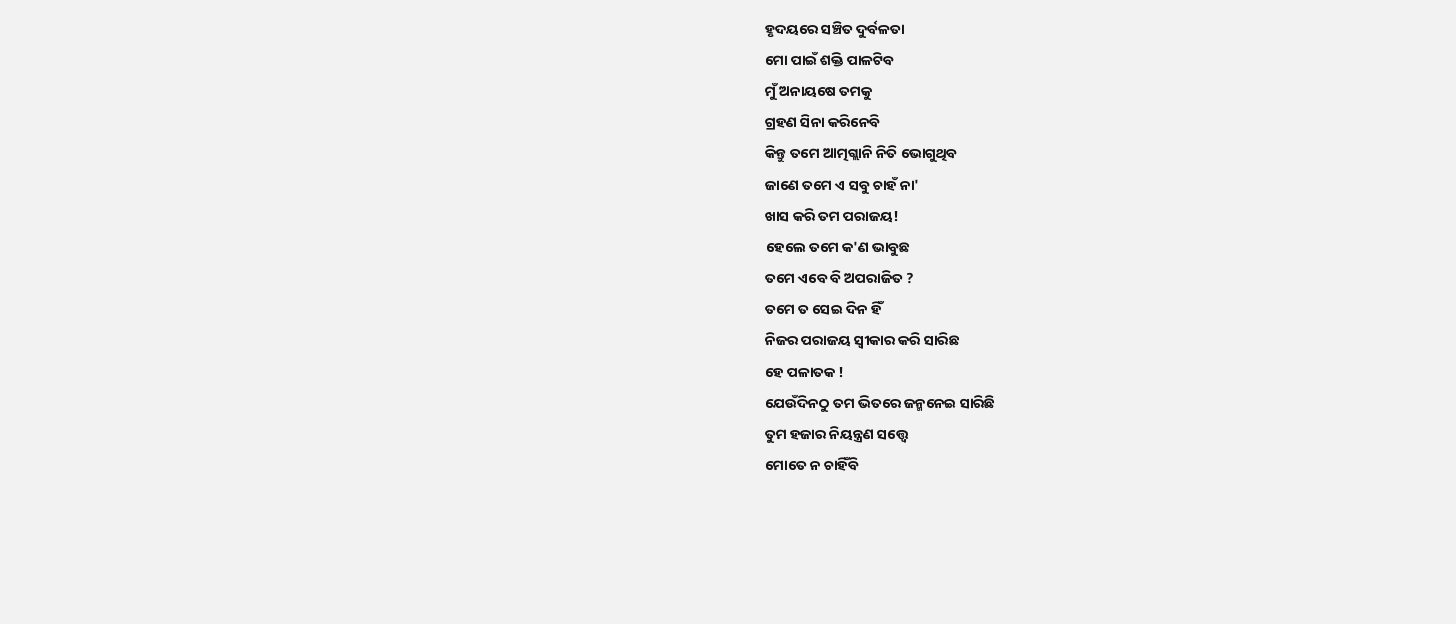ହୃଦୟରେ ସଞ୍ଚିତ ଦୁର୍ବଳତା
ମୋ ପାଇଁ ଶକ୍ତି ପାଳଟିବ
ମୁଁ ଅନାୟଷେ ତମକୁ
ଗ୍ରହଣ ସିନା କରିନେବି
କିନ୍ତୁ ତମେ ଆତ୍ମଗ୍ଲାନି ନିତି ଭୋଗୁଥିବ
ଜାଣେ ତମେ ଏ ସବୁ ଚାହଁ ନା'
ଖାସ କରି ତମ ପରାଜୟ!
ହେଲେ ତମେ କ'ଣ ଭାବୁଛ
ତମେ ଏବେ ବି ଅପରାଜିତ ?
ତମେ ତ ସେଇ ଦିନ ହିଁ
ନିଜର ପରାଜୟ ସ୍ୱୀକାର କରି ସାରିଛ
ହେ ପଳାତକ !
ଯେଉଁଦିନଠୁ ତମ ଭିତରେ ଜନ୍ମନେଇ ସାରିଛି
ତୁମ ହଜାର ନିୟନ୍ତ୍ରଣ ସତ୍ତ୍ୱେ
ମୋତେ ନ ଚାହିଁବି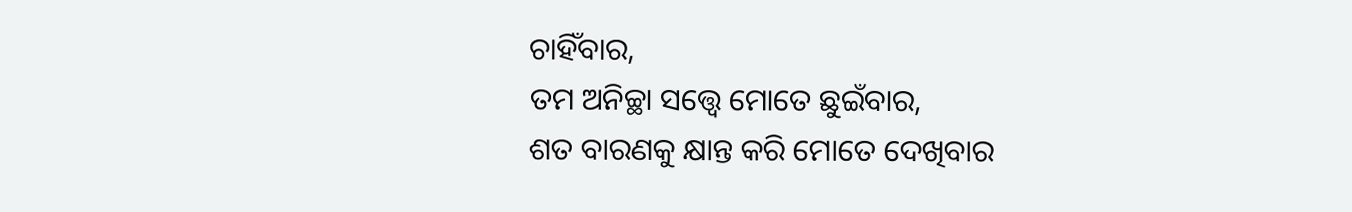ଚାହିଁବାର,
ତମ ଅନିଚ୍ଛା ସତ୍ତ୍ୱେ ମୋତେ ଛୁଇଁବାର,
ଶତ ବାରଣକୁ କ୍ଷାନ୍ତ କରି ମୋତେ ଦେଖିବାର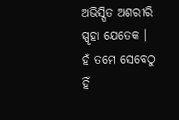ଅଭିସ୍ପିତ ଅଶରୀରି ସ୍ପୃହା ଯେତେକ ।
ହଁ ତମେ ସେବେଠୁ ହିଁ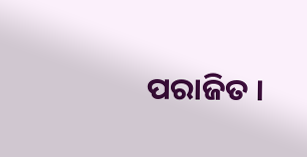ପରାଜିତ ।